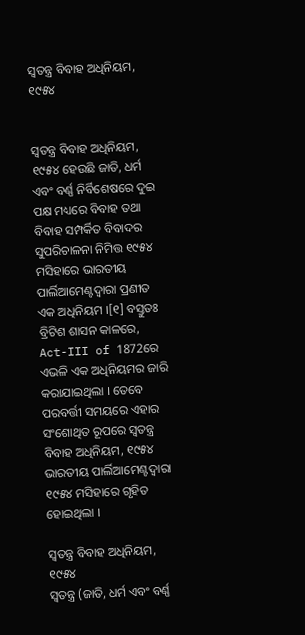ସ୍ୱତନ୍ତ୍ର ବିବାହ ଅଧିନିୟମ, ୧୯୫୪


ସ୍ୱତନ୍ତ୍ର ବିବାହ ଅଧିନିୟମ, ୧୯୫୪ ହେଉଛି ଜାତି, ଧର୍ମ ଏବଂ ବର୍ଣ୍ଣ ନିର୍ବିଶେଷରେ ଦୁଇ ପକ୍ଷ ମଧ୍ୟରେ ବିବାହ ତଥା ବିବାହ ସମ୍ପର୍କିତ ବିବାଦର ସୁପରିଚାଳନା ନିମିତ୍ତ ୧୯୫୪ ମସିହାରେ ଭାରତୀୟ ପାର୍ଲିଆମେଣ୍ଟଦ୍ୱାରା ପ୍ରଣୀତ ଏକ ଅଧିନିୟମ ।[୧] ବସ୍ତୁତଃ ବ୍ରିଟିଶ ଶାସନ କାଳରେ, Act-III of 1872ରେ ଏଭଳି ଏକ ଅଧିନିୟମର ଜାରି କରାଯାଇଥିଲା । ତେବେ ପରବର୍ତ୍ତୀ ସମୟରେ ଏହାର ସଂଶୋଥିତ ରୂପରେ ସ୍ୱତନ୍ତ୍ର ବିବାହ ଅଧିନିୟମ, ୧୯୫୪ ଭାରତୀୟ ପାର୍ଲିଆମେଣ୍ଟଦ୍ୱାରା ୧୯୫୪ ମସିହାରେ ଗୃହିତ ହୋଇଥିଲା ।

ସ୍ୱତନ୍ତ୍ର ବିବାହ ଅଧିନିୟମ, ୧୯୫୪
ସ୍ୱତନ୍ତ୍ର (ଜାତି, ଧର୍ମ ଏବଂ ବର୍ଣ୍ଣ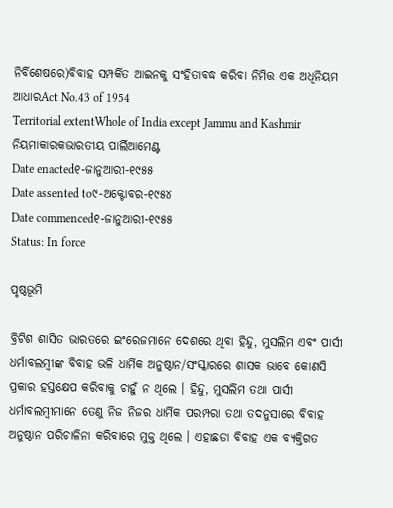ନିର୍ବିଶେଷରେ)ବିବାହ ସମ୍ପର୍କିତ ଆଇନକୁ ସଂହିତାବଦ୍ଧ କରିବା ନିମିତ୍ତ ଏକ ଅଧିନିୟମ
ଆଧାରAct No.43 of 1954
Territorial extentWhole of India except Jammu and Kashmir
ନିୟମାକାରକଭାରତୀୟ ପାର୍ଲିଆମେଣ୍ଟ
Date enacted୧-ଜାନୁଆରୀ-୧୯୫୫
Date assented to୯-ଅକ୍ଟୋବର-୧୯୫୪
Date commenced୧-ଜାନୁଆରୀ-୧୯୫୫
Status: In force

ପୃଷ୍ଠଭୂମି

ବ୍ରିଟିଶ ଶାସିତ ଭାରତରେ ଇଂରେଜମାନେ ଦେଶରେ ଥିବା ହିନ୍ଦୁ, ମୁସଲିମ ଏବଂ ପାର୍ସୀ ଧର୍ମାବଲମ୍ବୀଙ୍କ ବିବାହ ଭଳି ଧାର୍ମିକ ଅନୁଷ୍ଠାନ/ସଂସ୍କାରରେ ଶାସକ ଭାବେ କୋଣସି ପ୍ରକାର ହସ୍ତକ୍ଷେପ କରିବାକୁ ଚାହୁଁ ନ ଥିଲେ । ହିନ୍ଦୁ, ମୁସଲିମ ତଥା ପାର୍ସୀ ଧର୍ମାବଲମ୍ବୀମାନେ ତେଣୁ ନିଜ ନିଜର ଧାର୍ମିକ ପରମ୍ପରା ତଥା ତଦନୁସାରେ ବିବାହ ଅନୁଷ୍ଠାନ ପରିଚାଳିନା କରିବାରେ ମୁକ୍ତ ଥିଲେ । ଏହାଛଡା ବିବାହ ଏକ ବ୍ୟକ୍ତିଗତ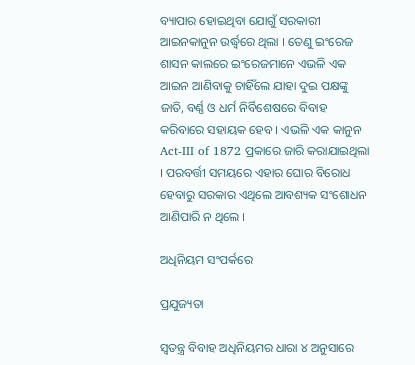ବ୍ୟାପାର ହୋଇଥିବା ଯୋଗୁଁ ସରକାରୀ ଆଇନକାନୁନ ଉର୍ଦ୍ଧ୍ୱରେ ଥିଲା । ତେଣୁ ଇଂରେଜ ଶାସନ କାଲରେ ଇଂରେଜମାନେ ଏଭଳି ଏକ ଆଇନ ଆଣିବାକୁ ଚାହିଁଲେ ଯାହା ଦୁଇ ପକ୍ଷଙ୍କୁ ଜାତି, ବର୍ଣ୍ଣ ଓ ଧର୍ମ ନିର୍ବିଶେଷରେ ବିବାହ କରିବାରେ ସହାୟକ ହେବ । ଏଭଳି ଏକ କାନୁନ Act-III of 1872 ପ୍ରକାରେ ଜାରି କରାଯାଇଥିଲା । ପରବର୍ତ୍ତୀ ସମୟରେ ଏହାର ଘୋର ବିରୋଧ ହେବାରୁ ସରକାର ଏଥିଲେ ଆବଶ୍ୟକ ସଂଶୋଧନ ଆଣିପାରି ନ ଥିଲେ ।

ଅଧିନିୟମ ସଂପର୍କରେ

ପ୍ରଯୁଜ୍ୟତା

ସ୍ୱତନ୍ତ୍ର ବିବାହ ଅଧିନିୟମର ଧାରା ୪ ଅନୁସାରେ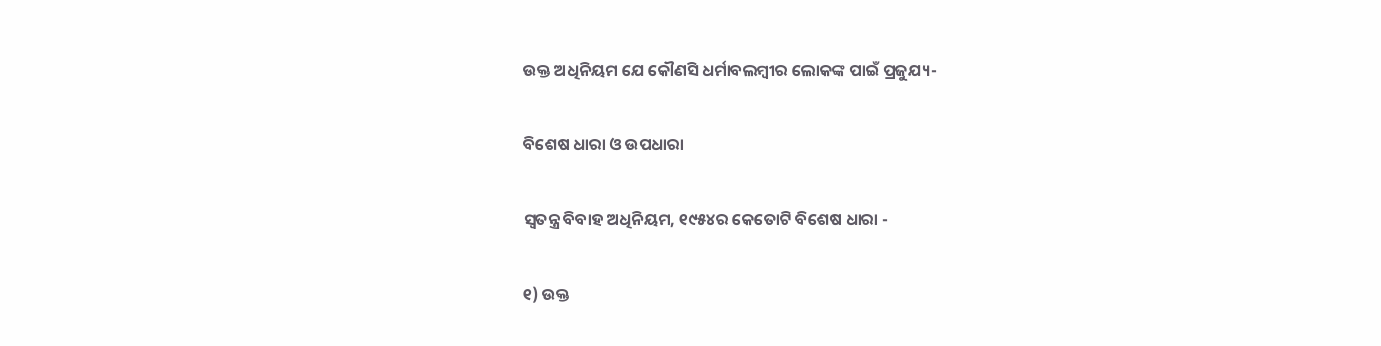ଉକ୍ତ ଅଧିନିୟମ ଯେ କୌଣସି ଧର୍ମାବଲମ୍ବୀର ଲୋକଙ୍କ ପାଇଁ ପ୍ରଜୁଯ୍ୟ-

ବିଶେଷ ଧାରା ଓ ଉପଧାରା

ସ୍ୱତନ୍ତ୍ର ବିବାହ ଅଧିନିୟମ, ୧୯୫୪ର କେତୋଟି ବିଶେଷ ଧାରା -

୧) ଉକ୍ତ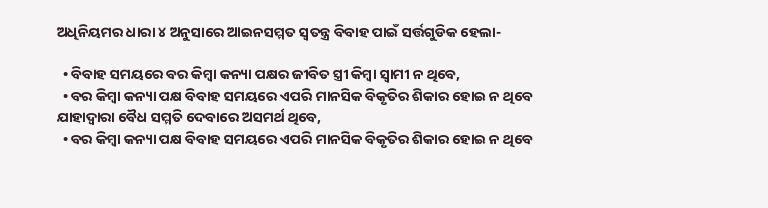ଅଧିନିୟମର ଧାରା ୪ ଅନୁସାରେ ଆଇନସମ୍ମତ ସ୍ୱତନ୍ତ୍ର ବିବାହ ପାଇଁ ସର୍ତ୍ତଗୁଡିକ ହେଲା-

  • ବିବାହ ସମୟରେ ବର କିମ୍ବା କନ୍ୟା ପକ୍ଷର ଜୀବିତ ସ୍ତ୍ରୀ କିମ୍ବା ସ୍ୱାମୀ ନ ଥିବେ,
  • ବର କିମ୍ବା କନ୍ୟା ପକ୍ଷ ବିବାହ ସମୟରେ ଏପରି ମାନସିକ ବିକୃତିର ଶିକାର ହୋଇ ନ ଥିବେ ଯାହାଦ୍ୱାରା ବୈଧ ସମ୍ମତି ଦେବାରେ ଅସମର୍ଥ ଥିବେ,
  • ବର କିମ୍ବା କନ୍ୟା ପକ୍ଷ ବିବାହ ସମୟରେ ଏପରି ମାନସିକ ବିକୃତିର ଶିକାର ହୋଇ ନ ଥିବେ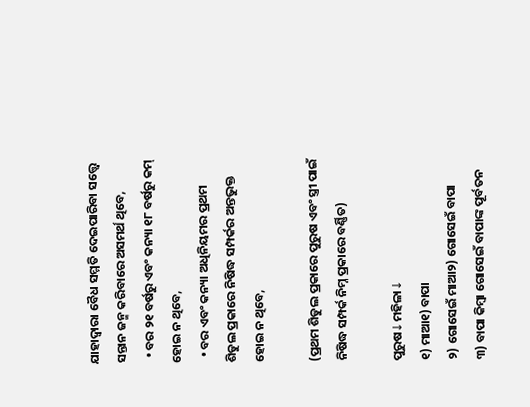ଯାହାଦ୍ୱାରା ବୈଧ ସମ୍ମତି ଦେଇପାରିବା ସତ୍ତ୍ୱେ ସନ୍ତାନ ଜନ୍ମ କରିବାରେ ଅସମର୍ଥ ଥିବେ,
  • ବର ୨୧ ବର୍ଷରୁ ଏବଂ କନ୍ୟା ୧୮ ବର୍ଷରୁ କମ୍ ହୋଇ ନ ଥିବେ,
  • ବର ଏବଂ କନ୍ୟା ଅଧିନିୟମର ପ୍ରଥମ ଶିଡୁଲ ପ୍ରକାରେ ନିଷିଦ୍ଧ ସମ୍ପର୍କର ଅନ୍ତଭୁକ୍ତ ହୋଇ ନ ଥିବେ,

(ପ୍ରଥମ ଶିଡୁଲ ପ୍ରକାରେ ପୁରୁଷ ଏବଂ ସ୍ତ୍ରୀ ପାଇଁ ନିଷିଦ୍ଧ ସମ୍ପର୍କ ନିମ୍ନ ପ୍ରକାରେ ବର୍ଣ୍ଣିତ)

ପୁରୁଷ↓ମହିଳା↓
୧) ମାଆ୧) ବାପା
୨) ଗୋସେଇଁ ମାଆ୨) ଗୋସେଇଁ ବାପା
୩) ବାପା କିମ୍ବା ଗୋସେଇଁ ବାପାଙ୍କ ପୂର୍ବତନ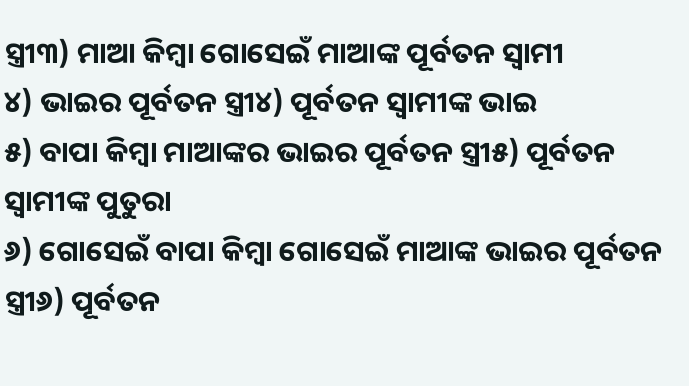ସ୍ତ୍ରୀ୩) ମାଆ କିମ୍ବା ଗୋସେଇଁ ମାଆଙ୍କ ପୂର୍ବତନ ସ୍ୱାମୀ
୪) ଭାଇର ପୂର୍ବତନ ସ୍ତ୍ରୀ୪) ପୂର୍ବତନ ସ୍ୱାମୀଙ୍କ ଭାଇ
୫) ବାପା କିମ୍ବା ମାଆଙ୍କର ଭାଇର ପୂର୍ବତନ ସ୍ତ୍ରୀ୫) ପୂର୍ବତନ ସ୍ୱାମୀଙ୍କ ପୁତୁରା
୬) ଗୋସେଇଁ ବାପା କିମ୍ବା ଗୋସେଇଁ ମାଆଙ୍କ ଭାଇର ପୂର୍ବତନ ସ୍ତ୍ରୀ୬) ପୂର୍ବତନ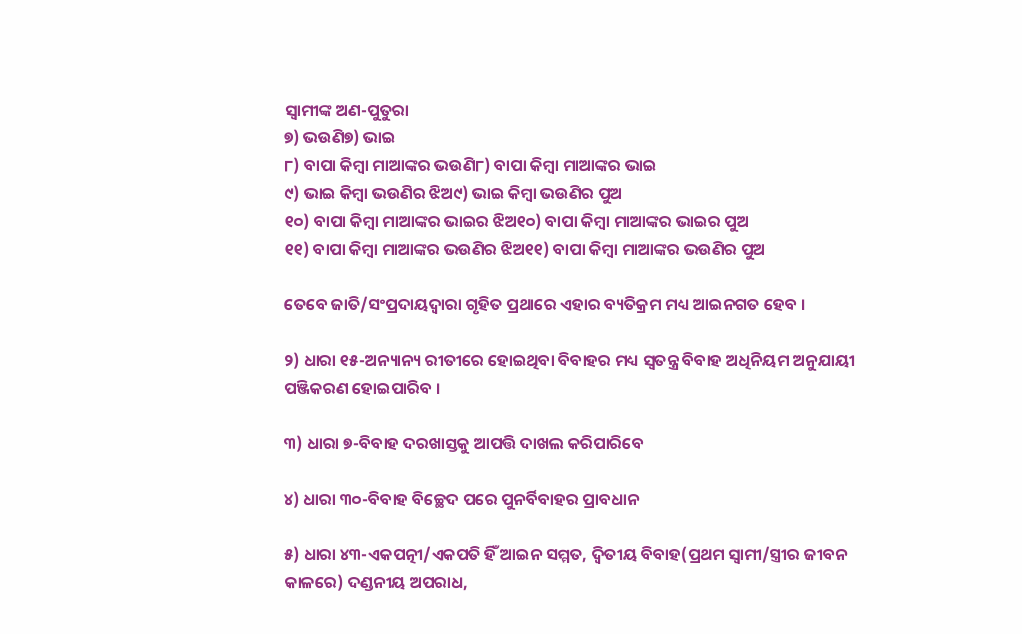ସ୍ୱାମୀଙ୍କ ଅଣ-ପୁତୁରା
୭) ଭଉଣି୭) ଭାଇ
୮) ବାପା କିମ୍ବା ମାଆଙ୍କର ଭଉଣି୮) ବାପା କିମ୍ବା ମାଆଙ୍କର ଭାଇ
୯) ଭାଇ କିମ୍ବା ଭଉଣିର ଝିଅ୯) ଭାଇ କିମ୍ବା ଭଉଣିର ପୁଅ
୧୦) ବାପା କିମ୍ବା ମାଆଙ୍କର ଭାଇର ଝିଅ୧୦) ବାପା କିମ୍ବା ମାଆଙ୍କର ଭାଇର ପୁଅ
୧୧) ବାପା କିମ୍ବା ମାଆଙ୍କର ଭଉଣିର ଝିଅ୧୧) ବାପା କିମ୍ବା ମାଆଙ୍କର ଭଉଣିର ପୁଅ

ତେବେ ଜାତି/ସଂପ୍ରଦାୟଦ୍ୱାରା ଗୃହିତ ପ୍ରଥାରେ ଏହାର ବ୍ୟତିକ୍ରମ ମଧ୍ୟ ଆଇନଗତ ହେବ ।

୨) ଧାରା ୧୫-ଅନ୍ୟାନ୍ୟ ରୀତୀରେ ହୋଇଥିବା ବିବାହର ମଧ୍ୟ ସ୍ୱତନ୍ତ୍ର ବିବାହ ଅଧିନିୟମ ଅନୁଯାୟୀ ପଞ୍ଜିକରଣ ହୋଇପାରିବ ।

୩) ଧାରା ୭-ବିବାହ ଦରଖାସ୍ତକୁ ଆପତ୍ତି ଦାଖଲ କରିପାରିବେ

୪) ଧାରା ୩୦-ବିବାହ ବିଚ୍ଛେଦ ପରେ ପୁନର୍ବିବାହର ପ୍ରାବଧାନ

୫) ଧାରା ୪୩-ଏକପତ୍ନୀ/ଏକପତି ହିଁ ଆଇନ ସମ୍ମତ, ଦ୍ୱିତୀୟ ବିବାହ(ପ୍ରଥମ ସ୍ୱାମୀ/ସ୍ତ୍ରୀର ଜୀବନ କାଳରେ) ଦଣ୍ଡନୀୟ ଅପରାଧ,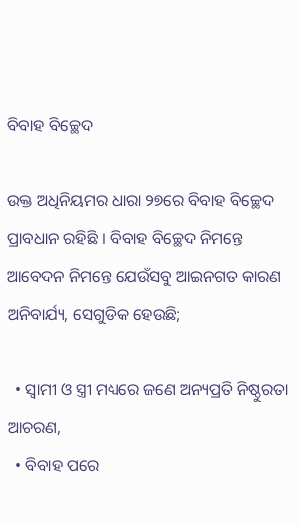ବିବାହ ବିଚ୍ଛେଦ

ଉକ୍ତ ଅଧିନିୟମର ଧାରା ୨୭ରେ ବିବାହ ବିଚ୍ଛେଦ ପ୍ରାବଧାନ ରହିଛି । ବିବାହ ବିଚ୍ଛେଦ ନିମନ୍ତେ ଆବେଦନ ନିମନ୍ତେ ଯେଉଁସବୁ ଆଇନଗତ କାରଣ ଅନିବାର୍ଯ୍ୟ, ସେଗୁଡିକ ହେଉଛି;

  • ସ୍ୱାମୀ ଓ ସ୍ତ୍ରୀ ମଧ୍ୟରେ ଜଣେ ଅନ୍ୟପ୍ରତି ନିଷ୍ଠୁରତା ଆଚରଣ,
  • ବିବାହ ପରେ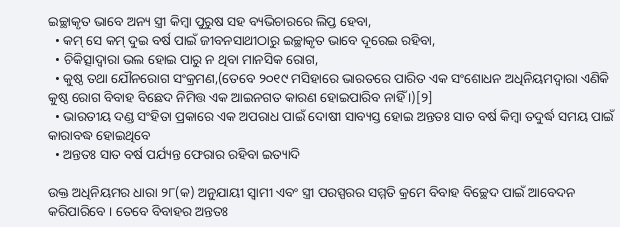ଇଚ୍ଛାକୃତ ଭାବେ ଅନ୍ୟ ସ୍ତ୍ରୀ କିମ୍ବା ପୁରୁଷ ସହ ବ୍ୟଭିଚାରରେ ଲିପ୍ତ ହେବା,
  • କମ୍ ସେ କମ୍ ଦୁଇ ବର୍ଷ ପାଇଁ ଜୀବନସାଥୀଠାରୁ ଇଚ୍ଛାକୃତ ଭାବେ ଦୂରେଇ ରହିବା,
  • ଚିକିତ୍ସାଦ୍ୱାରା ଭଲ ହୋଇ ପାରୁ ନ ଥିବା ମାନସିକ ରୋଗ,
  • କୁଷ୍ଠ ତଥା ଯୌନରୋଗ ସଂକ୍ରମଣ,(ତେବେ ୨୦୧୯ ମସିହାରେ ଭାରତରେ ପାରିତ ଏକ ସଂଶୋଧନ ଅଧିନିୟମଦ୍ୱାରା ଏଣିକି କୁଷ୍ଠ ରୋଗ ବିବାହ ବିଛେଦ ନିମିତ୍ତ ଏକ ଆଇନଗତ କାରଣ ହୋଇପାରିବ ନାହିଁ ।)[୨]
  • ଭାରତୀୟ ଦଣ୍ଡ ସଂହିତା ପ୍ରକାରେ ଏକ ଅପରାଧ ପାଇଁ ଦୋଷୀ ସାବ୍ୟସ୍ତ ହୋଇ ଅନ୍ତତଃ ସାତ ବର୍ଷ କିମ୍ବା ତଦୁର୍ଦ୍ଧ ସମୟ ପାଇଁ କାରାବଦ୍ଧ ହୋଇଥିବେ
  • ଅନ୍ତତଃ ସାତ ବର୍ଷ ପର୍ଯ୍ୟନ୍ତ ଫେରାର ରହିବା ଇତ୍ୟାଦି

ଉକ୍ତ ଅଧିନିୟମର ଧାରା ୨୮(କ) ଅନୁଯାୟୀ ସ୍ୱାମୀ ଏବଂ ସ୍ତ୍ରୀ ପରସ୍ପରର ସମ୍ମତି କ୍ରମେ ବିବାହ ବିଚ୍ଛେଦ ପାଇଁ ଆବେଦନ କରିପାରିବେ । ତେବେ ବିବାହର ଅନ୍ତତଃ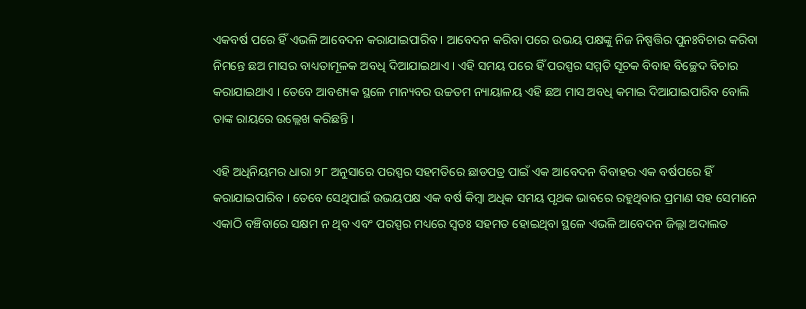ଏକବର୍ଷ ପରେ ହିଁ ଏଭଳି ଆବେଦନ କରାଯାଇପାରିବ । ଆବେଦନ କରିବା ପରେ ଉଭୟ ପକ୍ଷଙ୍କୁ ନିଜ ନିଷ୍ପତ୍ତିର ପୁନଃବିଚାର କରିବା ନିମନ୍ତେ ଛଅ ମାସର ବାଧ୍ୟତାମୂଳକ ଅବଧି ଦିଆଯାଇଥାଏ । ଏହି ସମୟ ପରେ ହିଁ ପରସ୍ପର ସମ୍ମତି ସୂଚକ ବିବାହ ବିଚ୍ଛେଦ ବିଚାର କରାଯାଇଥାଏ । ତେବେ ଆବଶ୍ୟକ ସ୍ଥଳେ ମାନ୍ୟବର ଉଚ୍ଚତମ ନ୍ୟାୟାଳୟ ଏହି ଛଅ ମାସ ଅବଧି କମାଇ ଦିଆଯାଇପାରିବ ବୋଲି ତାଙ୍କ ରାୟରେ ଉଲ୍ଲେଖ କରିଛନ୍ତି ।

ଏହି ଅଧିନିୟମର ଧାରା ୨୮ ଅନୁସାରେ ପରସ୍ପର ସହମତିରେ ଛାଡପତ୍ର ପାଇଁ ଏକ ଆବେଦନ ବିବାହର ଏକ ବର୍ଷପରେ ହିଁ କରାଯାଇପାରିବ । ତେବେ ସେଥିପାଇଁ ଉଭୟପକ୍ଷ ଏକ ବର୍ଷ କିମ୍ବା ଅଧିକ ସମୟ ପୃଥକ ଭାବରେ ରହୁଥିବାର ପ୍ରମାଣ ସହ ସେମାନେ ଏକାଠି ବଞ୍ଚିବାରେ ସକ୍ଷମ ନ ଥିବ ଏବଂ ପରସ୍ପର ମଧ୍ୟରେ ସ୍ୱତଃ ସହମତ ହୋଇଥିବା ସ୍ଥଳେ ଏଭଳି ଆବେଦନ ଜିଲ୍ଲା ଅଦାଲତ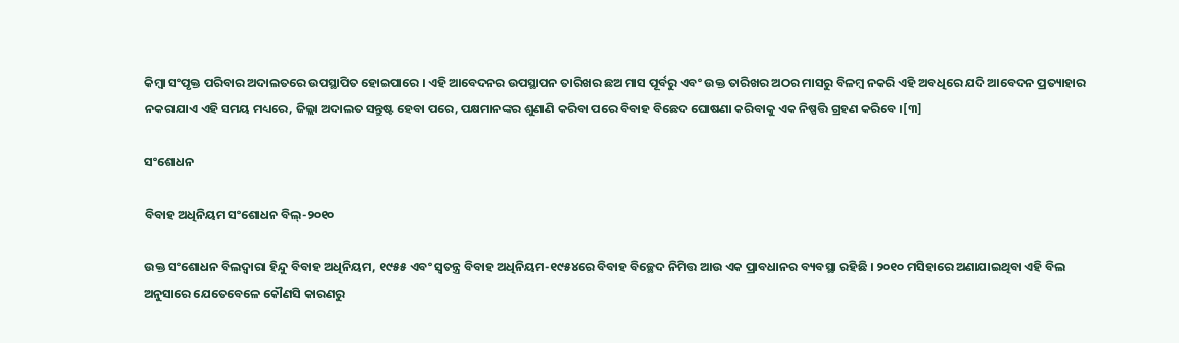କିମ୍ବା ସଂପୃକ୍ତ ପରିବାର ଅଦାଲତରେ ଉପସ୍ଥାପିତ ହୋଇପାରେ । ଏହି ଆବେଦନର ଉପସ୍ଥାପନ ତାରିଖର ଛଅ ମାସ ପୂର୍ବରୁ ଏବଂ ଉକ୍ତ ତାରିଖର ଅଠର ମାସରୁ ବିଳମ୍ବ ନକରି ଏହି ଅବଧିରେ ଯଦି ଆବେଦନ ପ୍ରତ୍ୟାହାର ନକରାଯାଏ ଏହି ସମୟ ମଧ୍ୟରେ, ଜିଲ୍ଲା ଅଦାଲତ ସନ୍ତୁଷ୍ଟ ହେବା ପରେ, ପକ୍ଷମାନଙ୍କର ଶୁଣାଣି କରିବା ପରେ ବିବାହ ବିଛେଦ ଘୋଷଣା କରିବାକୁ ଏକ ନିଷ୍ପତ୍ତି ଗ୍ରହଣ କରିବେ ।[୩]

ସଂଶୋଧନ

ବିବାହ ଅଧିନିୟମ ସଂଶୋଧନ ବିଲ୍-୨୦୧୦

ଉକ୍ତ ସଂଶୋଧନ ବିଲଦ୍ୱାରା ହିନ୍ଦୁ ବିବାହ ଅଧିନିୟମ, ୧୯୫୫ ଏବଂ ସ୍ୱତନ୍ତ୍ର ବିବାହ ଅଧିନିୟମ-୧୯୫୪ରେ ବିବାହ ବିଚ୍ଛେଦ ନିମିତ୍ତ ଆଉ ଏକ ପ୍ରାବଧାନର ବ୍ୟବସ୍ଥା ରହିଛି । ୨୦୧୦ ମସିହାରେ ଅଣାଯାଇଥିବା ଏହି ବିଲ ଅନୁସାରେ ଯେତେବେଳେ କୌଣସି କାରଣରୁ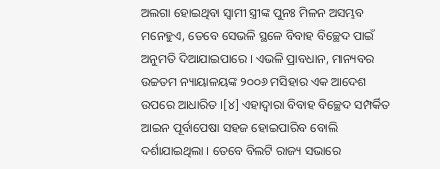ଅଲଗା ହୋଇଥିବା ସ୍ୱାମୀ ସ୍ତ୍ରୀଙ୍କ ପୁନଃ ମିଳନ ଅସମ୍ଭବ ମନେହୁଏ, ତେବେ ସେଭଳି ସ୍ଥଳେ ବିବାହ ବିଚ୍ଛେଦ ପାଇଁ ଅନୁମତି ଦିଆଯାଇପାରେ । ଏଭଳି ପ୍ରାବଧାନ, ମାନ୍ୟବର ଉଚ୍ଚତମ ନ୍ୟାୟାଳୟଙ୍କ ୨୦୦୬ ମସିହାର ଏକ ଆଦେଶ ଉପରେ ଆଧାରିତ ।[୪] ଏହାଦ୍ୱାରା ବିବାହ ବିଚ୍ଛେଦ ସମ୍ପର୍କିତ ଆଇନ ପୂର୍ବାପେଷା ସହଜ ହୋଇପାରିବ ବୋଲି ଦର୍ଶାଯାଇଥିଲା । ତେବେ ବିଲଟି ରାଜ୍ୟ ସଭାରେ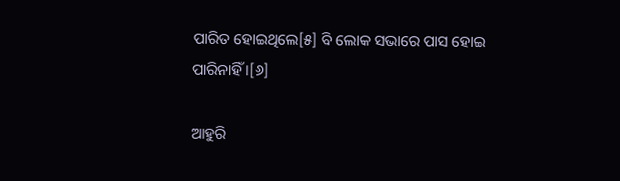ପାରିତ ହୋଇଥିଲେ[୫] ବି ଲୋକ ସଭାରେ ପାସ ହୋଇ ପାରିନାହିଁ ।[୬]

ଆହୁରି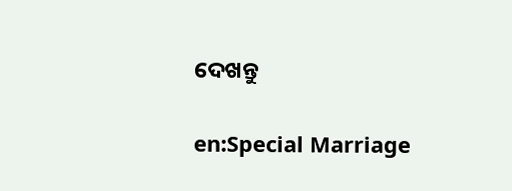ଦେଖନ୍ତୁ

en:Special Marriage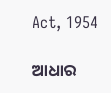Act, 1954

ଆଧାର